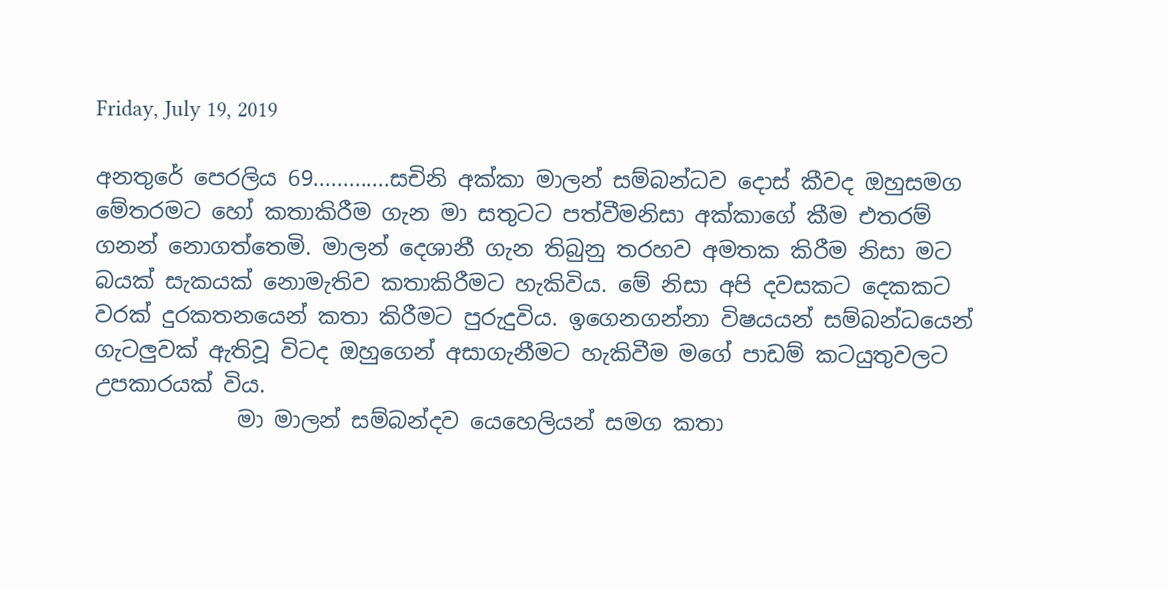Friday, July 19, 2019

අනතුරේ පෙරලිය 69.............සචිනි අක්කා මාලන් සම්බන්ධව දොස් කීවද ඔහුසමග මේතරමට හෝ කතාකිරීම ගැන මා සතුටට පත්වීමනිසා අක්කාගේ කීම එතරම් ගනන් නොගත්තෙමි. මාලන් දෙශානී ගැන තිබුනු තරහව අමතක කිරීම නිසා මට බයක් සැකයක් නොමැතිව කතාකිරීමට හැකිවිය. මේ නිසා අපි දවසකට දෙකකට වරක් දුරකතනයෙන් කතා කිරීමට පුරුදුවිය. ඉගෙනගන්නා විෂයයන් සම්බන්ධයෙන් ගැටලුවක් ඇතිවූ විටද ඔහුගෙන් අසාගැනීමට හැකිවීම මගේ පාඩම් කටයුතුවලට උපකාරයක් විය.
             මා මාලන් සම්බන්දව යෙහෙලියන් සමග කතා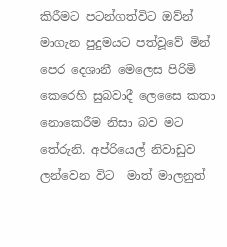කිරීමට පටන්ගත්විට ඔව්න් මාගැන පුදුමයට පත්වූවේ මින් පෙර දෙශානී මෙලෙස පිරිමි කෙරෙහි සුබවාදී ලෙසෛ කතා නොකෙරීම නිසා බව මට තේරුනි. අප්රියෙල් නිවාඩුව ලන්වෙන විට  මාත් මාලනුත්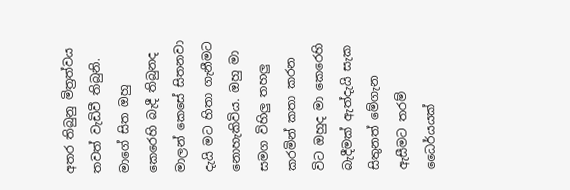අතර තිබුනු මිත්‍රත්වය තවත් වැඩිවී තිබුනි. මාගේ සිත ඔහු කෙරෙහි බැදී තිබුනද මාලන් කෙසේ සිතනවා දැයි මට හිතා ගැනීමට නොහැකිවිය. ඔහු මා සමග විහිලු තහලු කරමින් කතා කරන විට ඔහුද මා කෙරෙහි බැදීමක් ඇත්දැයි සැක සිතුනත් මේගැන ඇසීමට තරම් ධෛර්යයක්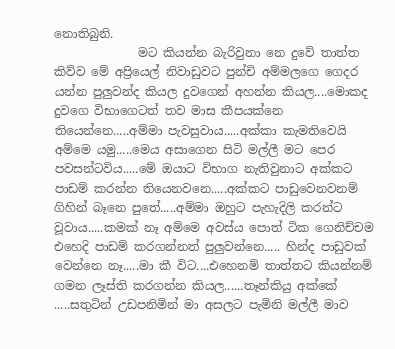නොතිබුනි.
              මට කියන්න බැරිවුනා නෙ දුවේ තාත්ත කිව්ව මේ අප්‍රියෙල් නිවාඩුවට පුන්චි අම්මලගෙ ගෙදර යන්න පුලුවන්ද කියල දුවගෙන් අහන්න කියල....මොකද දුවගෙ විභාගෙටත් තව මාස කීපයක්නෙ තියෙන්නෙ.....අම්මා පැවසුවාය.....අක්කා කැමතිවෙයි අම්මෙ යමු.....මෙය අසාගෙන සිටි මල්ලී මට පෙර පවසන්ටවිය.....මේ ඔයාට විභාග නැතිවුනාට අක්කට පාඩම් කරන්න තියෙනවනෙ.....අක්කට පාඩුවෙනවනම් ගිහින් බෑනෙ පුතේ.....අම්මා ඔහුට පැහැදිලි කරන්ට වූවාය.....කමක් නෑ අම්මෙ අවස්ය පොත් ටික ගෙනිච්චම එහෙදි පාඩම් කරගන්නත් පුලුවන්නෙ..... හින්ද පාඩුවක් වෙන්නෙ නෑ.....මා කී විට....එහෙනම් තාත්තට කියන්නම් ගමන ලෑස්ති කරගන්න කියල......තෑන්කියු අක්කේ .....සතුටින් උඩපනිමින් මා අසලට පැමිනි මල්ලී මාව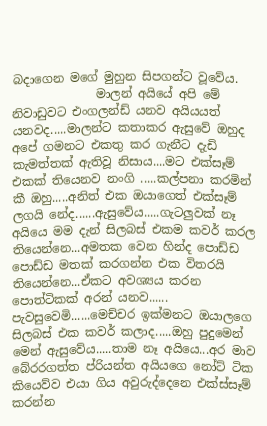බදාගෙන මගේ මුහුන සිපගන්ට වූවේය.
              මාලන් අයියේ අපි මේ නිවාඩුවට එංගලන්ඩ් යනව අයියයත් යනවද.....මාලන්ට කතාකර ඇසුවේ ඔහුද අපේ ගමනට එකතු කර ගැනීට දැඩි කැමත්තක් ඇතිවූ නිසාය....මට එක්සෑම් එකක් තියෙනව නංගි .....කල්පනා කරමින් කී ඔහු.....අනිත් එක ඔයාගෙත් එක්සෑම් ලගයි නේද......ඇසුවේය.....ගැටලුවක් නෑ අයියෙ මම දැන් සිලබස් එකම කවර් කරල තියෙන්නෙ...අමතක වෙන හින්ද පොඩ්ඩ පොඩ්ඩ මතක් කරගන්න එක විතරයි තියෙන්නෙ...ඒකට අවශ්‍යය කරන පොත්ටිකක් අරන් යනව...... පැවසුවෙමි......මෙච්චර ඉක්මනට ඔයාලගෙ සිලබස් එක කවර් කලාද.....ඔහු පුදුමෙන් මෙන් ඇසුවේය.....තාම නෑ අයියෙ...අර මාව බේරරගත්ත ප්රියන්ත අයියගෙ නෝට් ටික කියෙව්ව එයා ගිය අවුරුද්දෙනෙ එක්ස්සෑම් කරන්න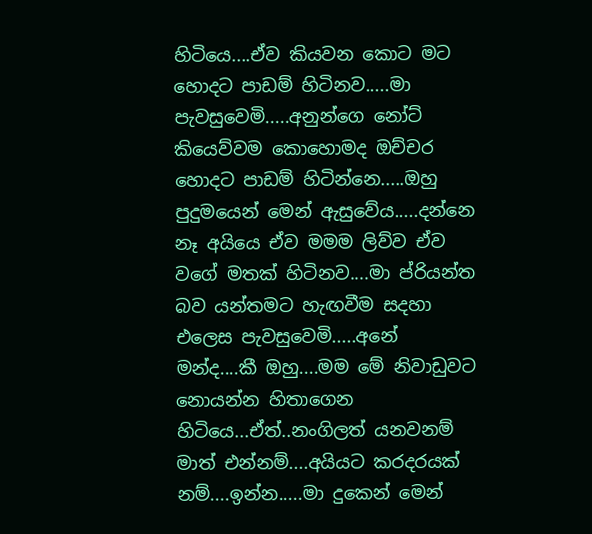හිටියෙ....ඒව කියවන කොට මට හොදට පාඩම් හිටිනව.....මා පැවසුවෙමි.....අනුන්ගෙ නෝට් කියෙව්වම කොහොමද ඔච්චර හොදට පාඩම් හිටින්නෙ.....ඔහු පුදුමයෙන් මෙන් ඇසුවේය.....දන්නෙ නෑ අයියෙ ඒව මමම ලිව්ව ඒව වගේ මතක් හිටිනව....මා ප්රියන්ත බව යන්තමට හැඟවීම සදහා එලෙස පැවසුවෙමි.....අනේ මන්ද....කී ඔහු....මම මේ නිවාඩුවට නොයන්න හිතාගෙන හිටියෙ...ඒත්..නංගිලත් යනවනම් මාත් එන්නම්....අයියට කරදරයක් නම්....ඉන්න.....මා දුකෙන් මෙන්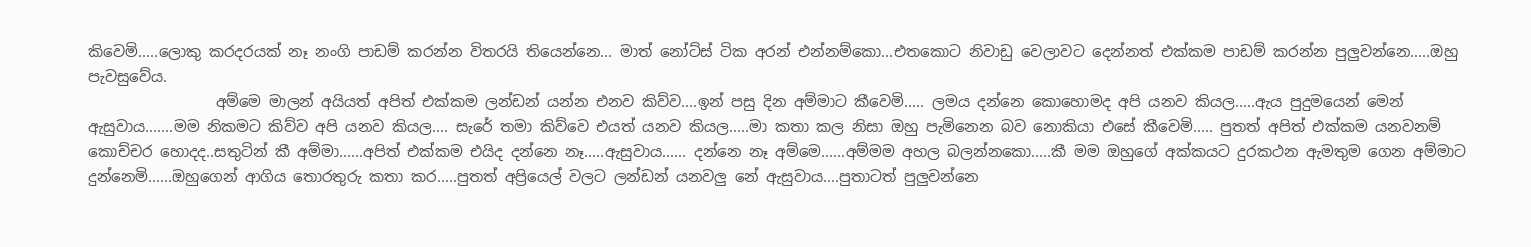කිවෙමි.....ලොකු කරදරයක් නෑ නංගි පාඩම් කරන්න විතරයි තියෙන්නෙ... මාත් නෝට්ස් ටික අරන් එන්නම්කො...එතකොට නිවාඩු වෙලාවට දෙන්නත් එක්කම පාඩම් කරන්න පුලුවන්නෙ.....ඔහු පැවසුවේය.
                 අම්මෙ මාලන් අයියත් අපිත් එක්කම ලන්ඩන් යන්න එනව කිව්ව....ඉන් පසු දින අම්මාට කීවෙමි..... ලමය දන්නෙ කොහොමද අපි යනව කියල.....ඇය පුදුමයෙන් මෙන් ඇසුවාය.......මම නිකමට කිව්ව අපි යනව කියල.... සැරේ තමා කිව්වෙ එයත් යනව කියල.....මා කතා කල නිසා ඔහු පැමිනෙන බව නොකියා එසේ කීවෙමි..... පුතත් අපිත් එක්කම යනවනම් කොච්චර හොදද..සතුටින් කී අම්මා......අපිත් එක්කම එයිද දන්නෙ නෑ.....ඇසුවාය...... දන්නෙ නෑ අම්මෙ......අම්මම අහල බලන්නකො.....කී මම ඔහුගේ අක්කයට දුරකථන ඇමතුම ගෙන අම්මාට දුන්නෙමි......ඔහුගෙන් ආගිය තොරතුරු කතා කර.....පුතත් අප්‍රියෙල් වලට ලන්ඩන් යනවලු නේ ඇසුවාය....පුතාටත් පුලුවන්නෙ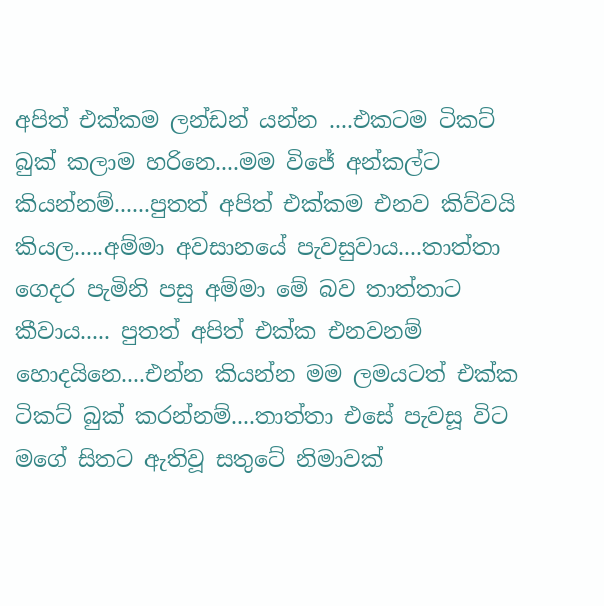අපිත් එක්කම ලන්ඩන් යන්න ....එකටම ටිකට් බුක් කලාම හරිනෙ....මම විජේ අන්කල්ට කියන්නම්......පුතත් අපිත් එක්කම එනව කිව්වයි කියල.....අම්මා අවසානයේ පැවසුවාය....තාත්තා ගෙදර පැමිනි පසු අම්මා මේ බව තාත්තාට කීවාය..... පුතත් අපිත් එක්ක එනවනම් හොදයිනෙ....එන්න කියන්න මම ලමයටත් එක්ක ටිකට් බුක් කරන්නම්....තාත්තා එසේ පැවසූ විට මගේ සිතට ඇතිවූ සතුටේ නිමාවක්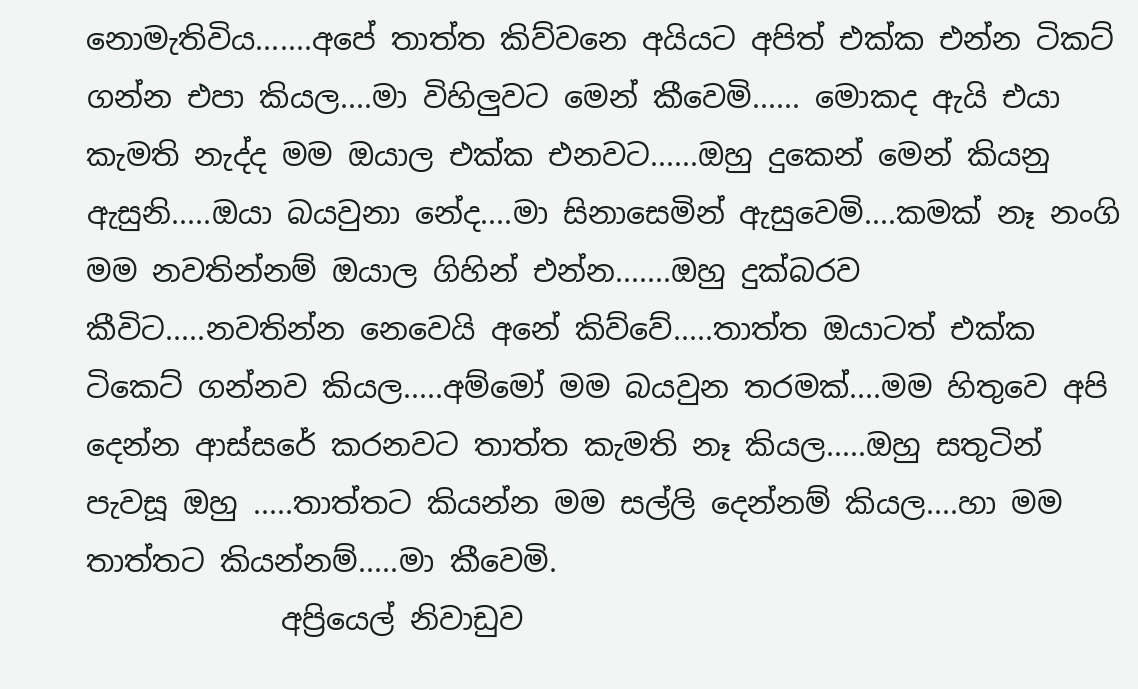නොමැතිවිය.......අපේ තාත්ත කිව්වනෙ අයියට අපිත් එක්ක එන්න ටිකට් ගන්න එපා කියල....මා විහිලුවට මෙන් කීවෙමි...... මොකද ඇයි එයා කැමති නැද්ද මම ඔයාල එක්ක එනවට......ඔහු දුකෙන් මෙන් කියනු ඇසුනි.....ඔයා බයවුනා නේද....මා සිනාසෙමින් ඇසුවෙමි....කමක් නෑ නංගි මම නවතින්නම් ඔයාල ගිහින් එන්න.......ඔහු දුක්බරව කීවිට.....නවතින්න නෙවෙයි අනේ කිව්වේ.....තාත්ත ඔයාටත් එක්ක ටිකෙට් ගන්නව කියල.....අම්මෝ මම බයවුන තරමක්....මම හිතුවෙ අපි දෙන්න ආස්සරේ කරනවට තාත්ත කැමති නෑ කියල.....ඔහු සතුටින් පැවසූ ඔහු .....තාත්තට කියන්න මම සල්ලි දෙන්නම් කියල....හා මම තාත්තට කියන්නම්.....මා කීවෙමි.
             අප්‍රියෙල් නිවාඩුව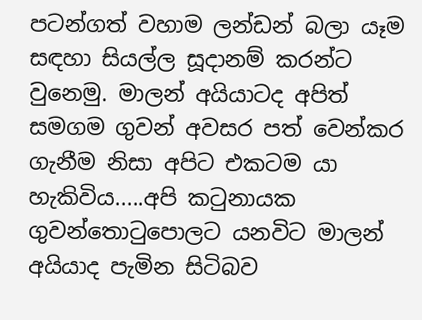පටන්ගත් වහාම ලන්ඩන් බලා යෑම සඳහා සියල්ල සූදානම් කරන්ට වුනෙමු. මාලන් අයියාටද අපිත් සමගම ගුවන් අවසර පත් වෙන්කර ගැනීම නිසා අපිට එකටම යා හැකිවිය.....අපි කටුනායක ගුවන්තොටුපොලට යනවිට මාලන් අයියාද පැමින සිටිබව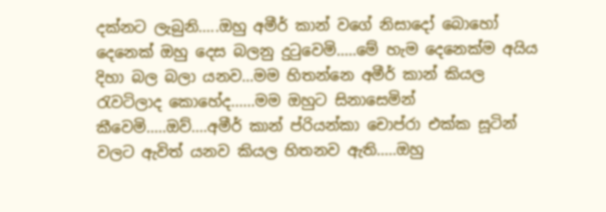දක්නට ලැබුනි.....ඔහු අමීර් කාන් වගේ නිසාදෝ බොහෝ දෙනෙක් ඔහු දෙස බලනු දුටුවෙමි.....මේ හැම දෙනෙක්ම අයිය දිහා බල බලා යනව...මම හිතන්නෙ අමීර් කාන් කියල රැවටිලාද කොහේද......මම ඔහුට සිනාසෙමින් කීවෙමි.....ඔව්....අමීර් කාන් ප්රියන්කා චොප්රා එක්ක සූටින් වලට ඇවිත් යනව කියල හිතනව ඇති.....ඔහු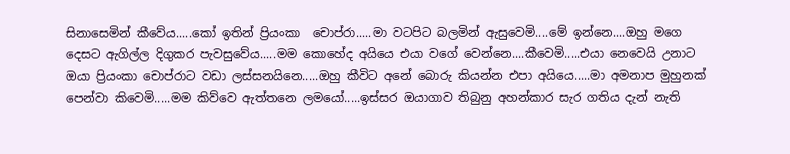සිනාසෙමින් කීවේය.....කෝ ඉතින් ප්‍රියංකා  චොප්රා.....මා වටපිට බලමින් ඇසුවෙමි....මේ ඉන්නෙ....ඔහු මගෙ දෙසට ඇගිල්ල දිගුකර පැවසුවේය.....මම කොහේද අයියෙ එයා වගේ වෙන්නෙ....කීවෙමි.....එයා නෙවෙයි උනාට ඔයා ප්‍රියංකා චොප්රාට වඩා ලස්සනයිනෙ.....ඔහු කීවිට අනේ බොරු කියන්න එපා අයියෙ.....මා අමනාප මුහුනක් පෙන්වා කිවෙමි.....මම කිව්වෙ ඇත්තනෙ ලමයෝ.....ඉස්සර ඔයාගාව තිබුනු අහන්කාර සැර ගතිය දැන් නැති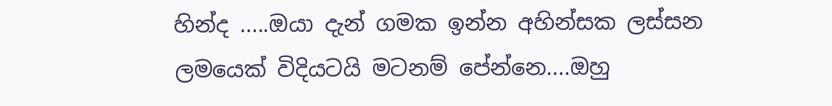හින්ද .....ඔයා දැන් ගමක ඉන්න අහින්සක ලස්සන ලමයෙක් විදියටයි මටනම් පේන්නෙ....ඔහු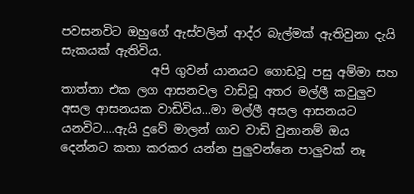පවසනවිට ඔහුගේ ඇස්වලින් ආද්ර බැල්මක් ඇතිවුනා දැයි  සැකයක් ඇතිවිය.
               අපි ගුවන් යානයට ගොඩවූ පසු අම්මා සහ තාත්තා එක ලග ආසනවල වාඩිවූ අතර මල්ලී කවුලුව අසල ආසනයක වාඩිවිය...මා මල්ලී අසල ආසනයට යනවිට....ඇයි දුවේ මාලන් ගාව වාඩි වුනානම් ඔය දෙන්නට කතා කරකර යන්න පුලුවන්නෙ පාලුවක් නෑ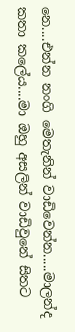නෙ....එන්න නංගි මෙතැනින් වාඩිවෙන්න.....මාලන්ද කතා කලේය....මා ඔහු අසලින් වාඩිවුනේ සිතට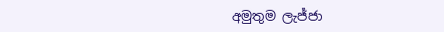අමුතුම ලැජ්ජා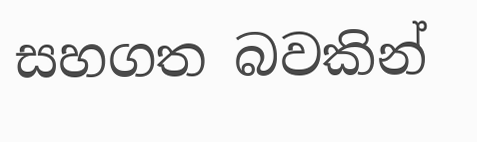සහගත බවකින්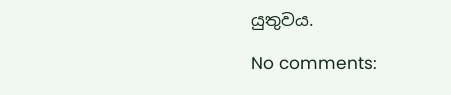යුතුවය.

No comments: